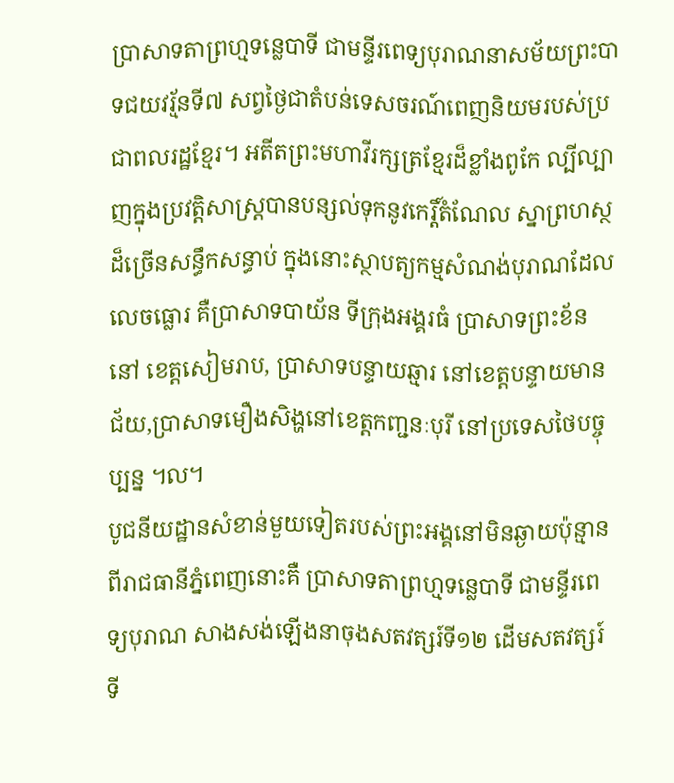ប្រាសាទតាព្រហ្មទន្លេបាទី ជាមន្ទីរពេទ្យបុរាណនាសម័យព្រះបាទជយវរ្ម័នទី៧ សព្វថ្ងៃជាតំបន់ទេសចរណ៍ពេញនិយមរបស់ប្រជាពលរដ្ឋខ្មែរ។ អតីតព្រះមហាវីរក្សត្រខ្មែរដ៏ខ្លាំងពូកែ ល្បីល្បាញក្នុងប្រវត្តិសាស្ត្របានបន្សល់ទុកនូវកេរ្តិ៍តំណែល ស្នាព្រហស្ថដ៏ច្រើនសន្ធឹកសន្ធាប់ ក្នុងនោះស្ថាបត្យកម្មសំណង់បុរាណដែលលេចធ្លោរ គឺប្រាសាទបាយ័ន ទីក្រុងអង្គរធំ ប្រាសាទព្រះខ័ននៅ ខេត្តសៀមរាប, ប្រាសាទបន្ទាយឆ្មារ នៅខេត្តបន្ទាយមានជ័យ,ប្រាសាទមឿងសិង្ហនៅខេត្តកញ្ជនៈបុរី នៅប្រទេសថៃបច្ចុប្បន្ន ៘
បូជនីយដ្ឋានសំខាន់មួយទៀតរបស់ព្រះអង្គនៅមិនឆ្ងាយប៉ុន្មានពីរាជធានីភ្នំពេញនោះគឺ ប្រាសាទតាព្រហ្មទន្លេបាទី ជាមន្ទីរពេទ្យបុរាណ សាងសង់ឡើងនាចុងសតវត្សរ៍ទី១២ ដើមសតវត្សរ៍ទី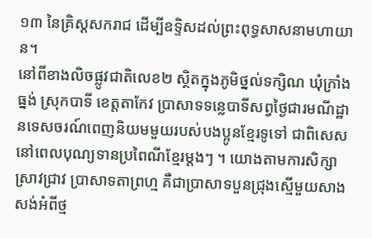១៣ នៃគ្រិស្តសករាជ ដើម្បីឧទ្ទិសដល់ព្រះពុទ្ធសាសនាមហាយាន។
នៅពីខាងលិចផ្លូវជាតិលេខ២ ស្ថិតក្នុងភូមិថ្នល់ទក្សិណ ឃុំក្រាំងធ្នង់ ស្រុកបាទី ខេត្តតាកែវ ប្រាសាទទន្លេបាទីសព្វថ្ងៃជារមណីដ្ឋានទេសចរណ៍ពេញនិយមមួយរបស់បងប្អូនខ្មែរទូទៅ ជាពិសេសនៅពេលបុណ្យទានប្រពៃណីខ្មែរម្តងៗ ។ យោងតាមការសិក្សាស្រាវជ្រាវ ប្រាសាទតាព្រហ្ម គឺជាប្រាសាទបួនជ្រុងស្មើមួយសាងសង់អំពីថ្ម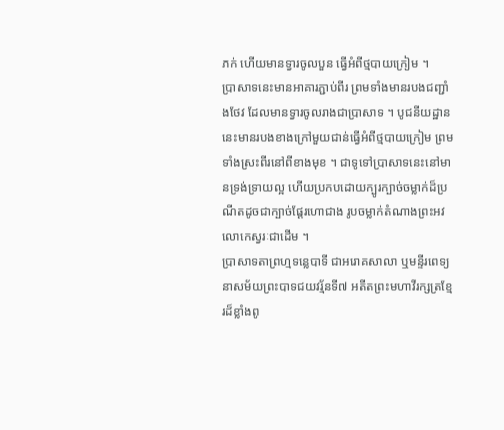ភក់ ហើយមានទ្វារចូលបួន ធ្វើអំពីថ្មបាយក្រៀម ។
ប្រាសាទនេះមានអាគារភ្ជាប់ពីរ ព្រមទាំងមានរបងជញ្ជាំងថែវ ដែលមានទ្វារចូលរាងជាប្រាសាទ ។ បូជនីយដ្ឋាននេះមានរបងខាងក្រៅមួយជាន់ធ្វើអំពីថ្មបាយក្រៀម ព្រមទាំងស្រះពីរនៅពីខាងមុខ ។ ជាទូទៅប្រាសាទនេះនៅមានទ្រង់ទ្រាយល្អ ហើយប្រកបដោយក្បូរក្បាច់ចម្លាក់ដ៏ប្រណីតដូចជាក្បាច់ផ្តែរហោជាង រូបចម្លាក់តំណាងព្រះអវលោកេស្វរៈជាដើម ។
ប្រាសាទតាព្រហ្មទន្លេបាទី ជាអរោគសាលា ឬមន្ទីរពេទ្យនាសម័យព្រះបាទជយវរ្ម័នទី៧ អតីតព្រះមហាវីរក្សត្រខ្មែរដ៏ខ្លាំងពូ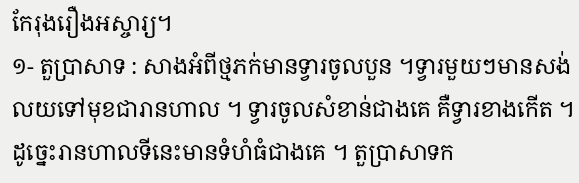កែរុងរឿងអស្ចារ្យ។
១- តួប្រាសាទ : សាងអំពីថ្មភក់មានទ្វារចូលបួន ។ទ្វារមួយៗមានសង់លយទៅមុខជារានហាល ។ ទ្វារចូលសំខាន់ជាងគេ គឺទ្វារខាងកើត ។ ដូច្នេះរានហាលទីនេះមានទំហំធំជាងគេ ។ តួប្រាសាទក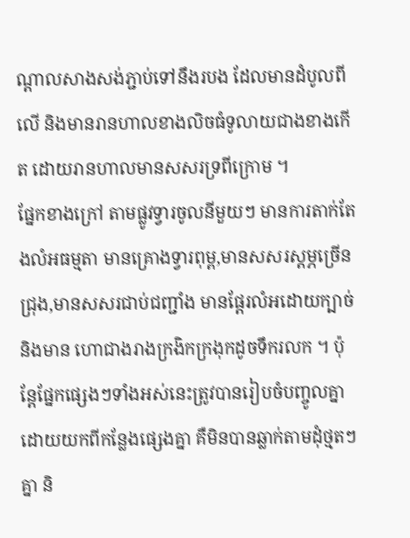ណ្តាលសាងសង់ភ្ជាប់ទៅនឹងរបង ដែលមានដំបូលពីលើ និងមានរានហាលខាងលិចធំទូលាយជាងខាងកើត ដោយរានហាលមានសសរទ្រពីក្រោម ។
ផ្នែកខាងក្រៅ តាមផ្លូវទ្វារចូលនីមួយៗ មានការតាក់តែងលំអធម្មតា មានគ្រោងទ្វារពុម្ព,មានសសរស្តម្ភច្រើនជ្រុង,មានសសរជាប់ជញ្ជាំង មានផ្តែរលំអដោយក្បាច់ និងមាន ហោជាងរាងក្រងិកក្រងុកដូចទឹករលក ។ ប៉ុន្តែផ្នែកផ្សេងៗទាំងអស់នេះត្រូវបានរៀបចំបញ្ចូលគ្នាដោយយកពីកន្លែងផ្សេងគ្នា គឺមិនបានឆ្លាក់តាមដុំថ្មតៗគ្នា និ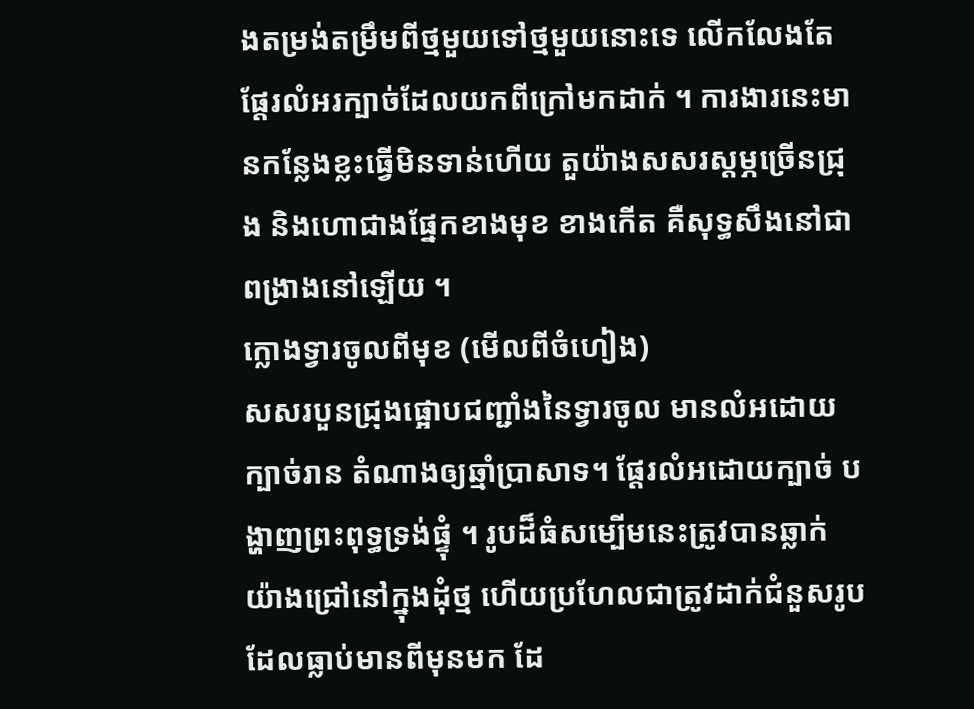ងតម្រង់តម្រឹមពីថ្មមួយទៅថ្មមួយនោះទេ លើកលែងតែផ្តែរលំអរក្បាច់ដែលយកពីក្រៅមកដាក់ ។ ការងារនេះមានកន្លែងខ្លះធ្វើមិនទាន់ហើយ តួយ៉ាងសសរស្តម្ភច្រើនជ្រុង និងហោជាងផ្នែកខាងមុខ ខាងកើត គឺសុទ្ធសឹងនៅជាពង្រាងនៅឡើយ ។
ក្លោងទ្វារចូលពីមុខ (មើលពីចំហៀង)
សសរបួនជ្រុងផ្អោបជញ្ជាំងនៃទ្វារចូល មានលំអដោយក្បាច់រាន តំណាងឲ្យឆ្មាំប្រាសាទ។ ផ្តែរលំអដោយក្បាច់ បង្ហាញព្រះពុទ្ធទ្រង់ផ្ទុំ ។ រូបដ៏ធំសម្បើមនេះត្រូវបានឆ្លាក់យ៉ាងជ្រៅនៅក្នុងដុំថ្ម ហើយប្រហែលជាត្រូវដាក់ជំនួសរូប ដែលធ្លាប់មានពីមុនមក ដែ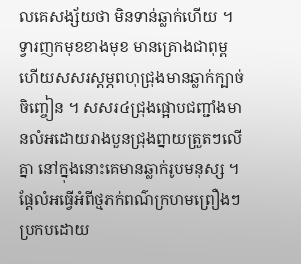លគេសង្ស័យថា មិនទាន់ឆ្លាក់ហើយ ។
ទ្វារញកមុខខាងមុខ មានគ្រោងជាពុម្ព ហើយសសរស្តម្ភពហុជ្រុងមានឆ្លាក់ក្បាច់ចិញ្ចៀន ។ សសរ៤ជ្រុងផ្អោបជញ្ជាំងមានលំអដោយរាងបួនជ្រុងព្នាយត្រួតៗលើគ្នា នៅក្នុងនោះគេមានឆ្លាក់រូបមនុស្ស ។ ផ្តែលំអធ្វើអំពីថ្មភក់ពណ៌ក្រហមព្រឿងៗប្រកបដោយ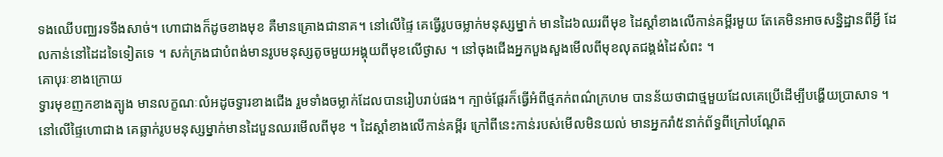ទងឈើបពា្ឈរទទឹងសាច់។ ហោជាងក៏ដូចខាងមុខ គឺមានគ្រោងជានាគ។ នៅលើផ្ទៃ គេធ្វើរូបចម្លាក់មនុស្សម្នាក់ មានដៃ៦ឈរពីមុខ ដៃស្តាំខាងលើកាន់គម្ពីរមួយ តែគេមិនអាចសនិ្នដ្ឋានពីអ្វី ដែលកាន់នៅដៃដទៃទៀតទេ ។ សក់ក្រងជាបំពង់មានរូបមនុស្សតូចមួយអង្គុយពីមុខលើថ្ងាស ។ នៅចុងជើងអ្នកបួងសួងមើលពីមុខលុតជង្គង់ដៃសំពះ ។
គោបុរៈខាងក្រោយ
ទ្វារមុខញកខាងត្បូង មានលក្ខណៈលំអដូចទ្វារខាងជើង រួមទាំងចម្លាក់ដែលបានរៀបរាប់ផង។ ក្បាច់ផ្តែរក៏ធ្វើអំពីថ្មភក់ពណ៌ក្រហម បានន័យថាជាថ្មមួយដែលគេប្រើដើម្បីបង្ហើយប្រាសាទ ។ នៅលើផ្ទៃហោជាង គេឆ្លាក់រូបមនុស្សម្នាក់មានដៃបួនឈរមើលពីមុខ ។ ដៃស្តាំខាងលើកាន់គម្ពីរ ក្រៅពីនេះកាន់របស់មើលមិនយល់ មានអ្នករាំ៥នាក់ព័ទ្ធពីក្រៅបណ្តែត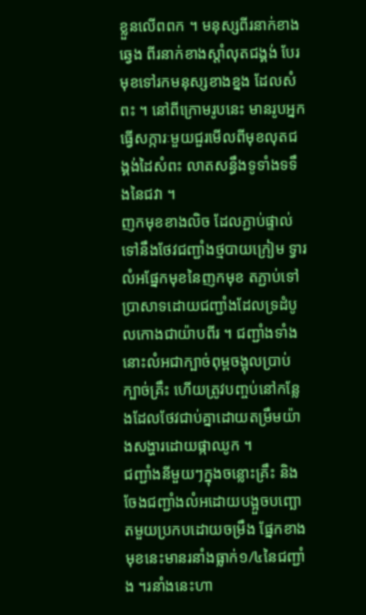ខ្លួនលើពពក ។ មនុស្សពីរនាក់ខាងឆ្វេង ពីរនាក់ខាងស្តាំលុតជង្គង់ បែរមុខទៅរកមនុស្សខាងខ្នង ដែលសំពះ ។ នៅពីក្រោមរូបនេះ មានរូបអ្នកធ្វើសក្ការៈមួយជួរមើលពីមុខលុតជង្គង់ដៃសំពះ លាតសន្ធឹងទូទាំងទទឹងនៃជវា ។
ញកមុខខាងលិច ដែលភ្ជាប់ផ្ទាល់ទៅនឹងថែវជញ្ជាំងថ្មបាយក្រៀម ទ្វារលំអផ្នែកមុខនៃញកមុខ តភ្ជាប់ទៅប្រាសាទដោយជញ្ជាំងដែលទ្រដំបូលកោងជាយ៉ាបពីរ ។ ជញ្ជាំងទាំងនោះលំអជាក្បាច់ពុម្ពចង្អុលប្រាប់ក្បាច់គ្រឹះ ហើយត្រូវបញ្ចប់នៅកន្លែងដែលថែវជាប់គ្នាដោយតម្រឹមយ៉ាងសង្ហារដោយផ្កាឈូក ។
ជញ្ជាំងនីមួយៗក្នុងចន្លោះគ្រឹះ និងចែងជញ្ជាំងលំអដោយបង្អួចបញ្ឆោតមួយប្រកបដោយចម្រឹង ផ្នែកខាងមុខនេះមានរនាំងធ្លាក់១/៤នៃជញ្ជាំង ។រនាំងនេះហា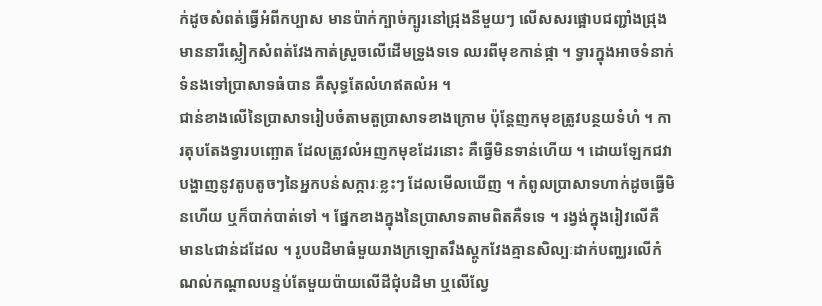ក់ដូចសំពត់ធ្វើអំពីកប្បាស មានប៉ាក់ក្បាច់ក្បូរនៅជ្រុងនីមួយៗ លើសសរផ្អោបជញ្ជាំងជ្រុង មាននារីស្លៀកសំពត់វែងកាត់ស្រួចលើដើមទ្រូងទទេ ឈរពីមុខកាន់ផ្កា ។ ទ្វារក្នុងអាចទំនាក់ទំនងទៅប្រាសាទធំបាន គឺសុទ្ធតែលំហឥតលំអ ។
ជាន់ខាងលើនៃប្រាសាទរៀបចំតាមតួប្រាសាទខាងក្រោម ប៉ុន្តែញកមុខត្រូវបន្ថយទំហំ ។ ការតុបតែងទ្វារបញ្ឆោត ដែលត្រូវលំអញកមុខដែរនោះ គឺធ្វើមិនទាន់ហើយ ។ ដោយឡែកជវាបង្ហាញនូវតូបតូចៗនៃអ្នកបន់សក្ការៈខ្លះៗ ដែលមើលឃើញ ។ កំពូលប្រាសាទហាក់ដូចធ្វើមិនហើយ ឬក៏បាក់បាត់ទៅ ។ ផ្នែកខាងក្នុងនៃប្រាសាទតាមពិតគឺទទេ ។ រង្វង់ក្នុងរៀវលើគឺ មាន៤ជាន់ដដែល ។ រូបបដិមាធំមួយរាងក្រឡោតរឹងស្តូកវែងគ្មានសិល្បៈដាក់បពា្ឈរលើកំណល់កណ្តាលបន្ទប់តែមួយប៉ាយលើដីជុំបដិមា ឬលើល្វែ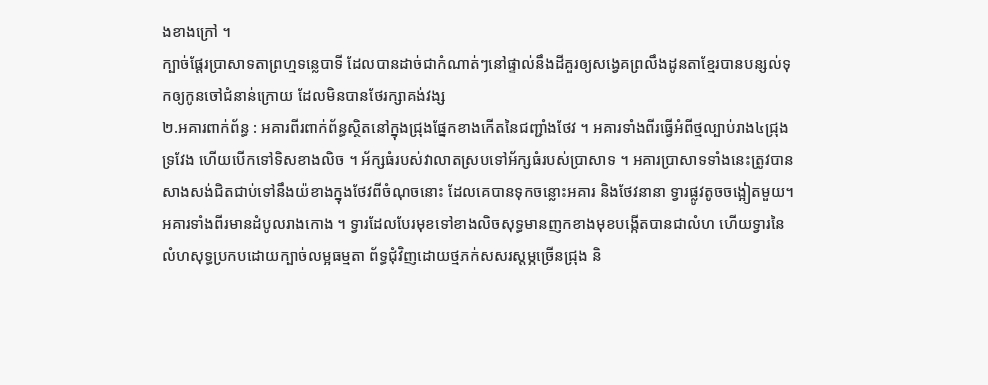ងខាងក្រៅ ។
ក្បាច់ផ្តែរប្រាសាទតាព្រហ្មទន្លេបាទី ដែលបានដាច់ជាកំណាត់ៗនៅផ្ទាល់នឹងដីគួរឲ្យសង្វេគព្រលឹងដូនតាខ្មែរបានបន្សល់ទុកឲ្យកូនចៅជំនាន់ក្រោយ ដែលមិនបានថែរក្សាគង់វង្ស
២.អគារពាក់ព័ន្ធ : អគារពីរពាក់ព័ន្ធស្ថិតនៅក្នុងជ្រុងផ្នែកខាងកើតនៃជញ្ជាំងថែវ ។ អគារទាំងពីរធ្វើអំពីថ្មល្បាប់រាង៤ជ្រុងទ្រវែង ហើយបើកទៅទិសខាងលិច ។ អ័ក្សធំរបស់វាលាតស្របទៅអ័ក្សធំរបស់ប្រាសាទ ។ អគារប្រាសាទទាំងនេះត្រូវបានសាងសង់ជិតជាប់ទៅនឹងយ៉ខាងក្នុងថែវពីចំណុចនោះ ដែលគេបានទុកចន្លោះអគារ និងថែវនានា ទ្វារផ្លូវតូចចង្អៀតមួយ។ អគារទាំងពីរមានដំបូលរាងកោង ។ ទ្វារដែលបែរមុខទៅខាងលិចសុទ្ធមានញកខាងមុខបង្កើតបានជាលំហ ហើយទ្វារនៃលំហសុទ្ធប្រកបដោយក្បាច់លម្អធម្មតា ព័ទ្ធជុំវិញដោយថ្មភក់សសរស្តម្ភច្រើនជ្រុង និ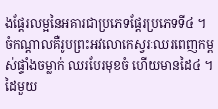ងផ្តែរលម្អនៃអគារជាប្រភេទផ្តែរប្រភេទទី៤ ។ ចំកណ្តាលគឺរូបព្រះអវលោកេស្វរៈឈរពេញកម្ពស់ផ្ទាំងចម្លាក់ ឈរបែរមុខចំ ហើយមានដៃ៤ ។ ដៃមួយ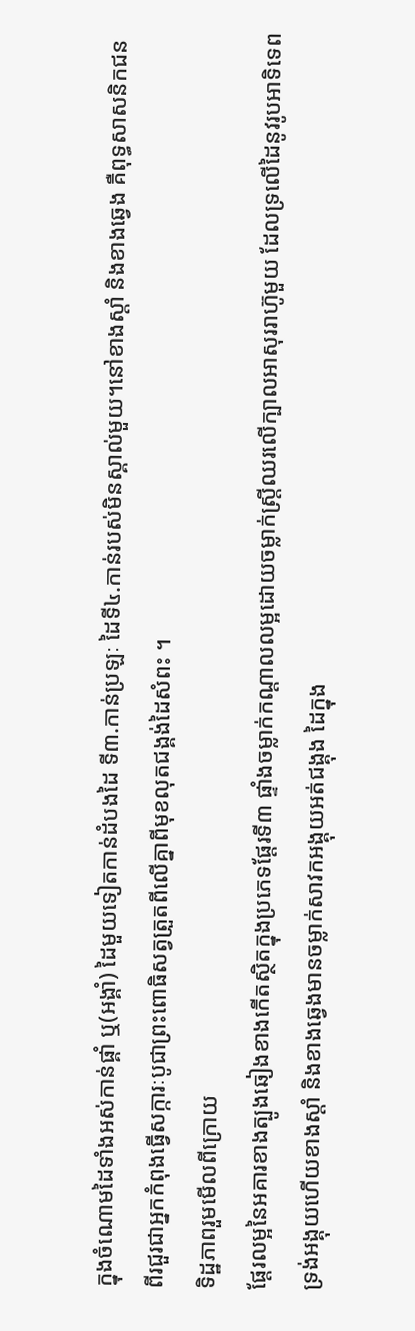ក្នុងចំណោមដៃទាំងអស់កាន់ផ្គាំ ឬ(អង្គាំ) ដៃមួយទៀតកាន់ដំបងដៃ ទី៣.កាន់ប្រឡៈ ដៃទី៤.កាន់របស់មិនស្គាល់មួយ។នៅខាងស្តាំ និងខាងឆ្វេង គឺពុទ្ធសាសនិកជនពីរជួរជាអ្នកកំពុងធ្វើសក្ការៈបូជាព្រះពោធិសត្វត្រួតពីលើគ្នាពីមុខលុតជង្គង់ដៃសំពះ ។
ទិដ្ឋភាពរួមមើលពីក្រោយ
ផ្តែរលម្អនៃអគារខាងត្បូងឆៀងខាងកើតស្ថិតក្នុងប្រភេទផ្តែរទី៣ ផ្ទាំងចម្លាក់កណ្តាលលម្អដោយចម្លាក់ស្ត្រីឈរលើក្បាលអាសុររាហ៊ូមួយ ដែលទ្រលើដៃនូវរូបអាទិទេពទ្រង់អង្គុយហើយខាងស្តាំ និងខាងឆ្វេងមានចម្លាក់សាវកអង្គុយអត់ជង្គុង ដៃក្នុង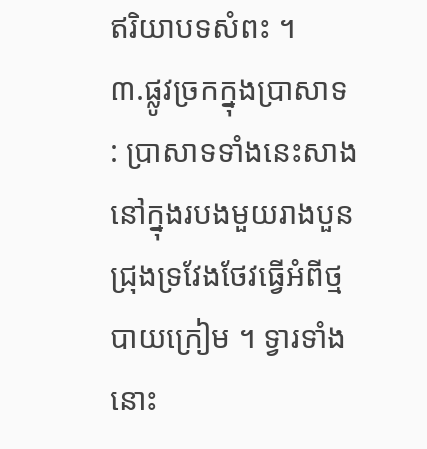ឥរិយាបទសំពះ ។
៣.ផ្លូវច្រកក្នុងប្រាសាទ : ប្រាសាទទាំងនេះសាងនៅក្នុងរបងមួយរាងបួនជ្រុងទ្រវែងថែវធ្វើអំពីថ្មបាយក្រៀម ។ ទ្វារទាំងនោះ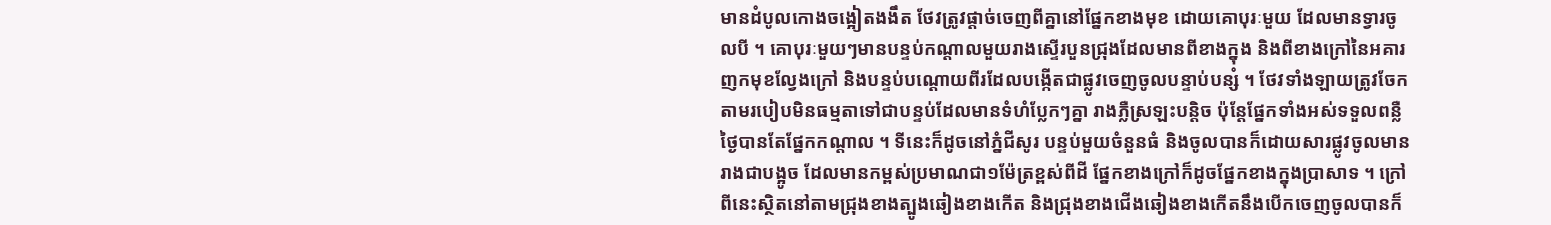មានដំបូលកោងចង្អៀតងងឹត ថែវត្រូវផ្តាច់ចេញពីគ្នានៅផ្នែកខាងមុខ ដោយគោបុរៈមួយ ដែលមានទ្វារចូលបី ។ គោបុរៈមួយៗមានបន្ទប់កណ្តាលមួយរាងស្ទើរបួនជ្រុងដែលមានពីខាងក្នុង និងពីខាងក្រៅនៃអគារញកមុខល្វែងក្រៅ និងបន្ទប់បណ្តោយពីរដែលបង្កើតជាផ្លូវចេញចូលបន្ទាប់បន្សំ ។ ថែវទាំងឡាយត្រូវចែកតាមរបៀបមិនធម្មតាទៅជាបន្ទប់ដែលមានទំហំប្លែកៗគ្នា រាងភ្លឺស្រឡះបន្តិច ប៉ុន្តែផ្នែកទាំងអស់ទទួលពន្លឺថ្ងៃបានតែផ្នែកកណ្តាល ។ ទីនេះក៏ដូចនៅភ្នំជីសូរ បន្ទប់មួយចំនួនធំ និងចូលបានក៏ដោយសារផ្លូវចូលមានរាងជាបង្អូច ដែលមានកម្ពស់ប្រមាណជា១ម៉ែត្រខ្ពស់ពីដី ផ្នែកខាងក្រៅក៏ដូចផ្នែកខាងក្នុងប្រាសាទ ។ ក្រៅពីនេះស្ថិតនៅតាមជ្រុងខាងត្បូងឆៀងខាងកើត និងជ្រុងខាងជើងឆៀងខាងកើតនឹងបើកចេញចូលបានក៏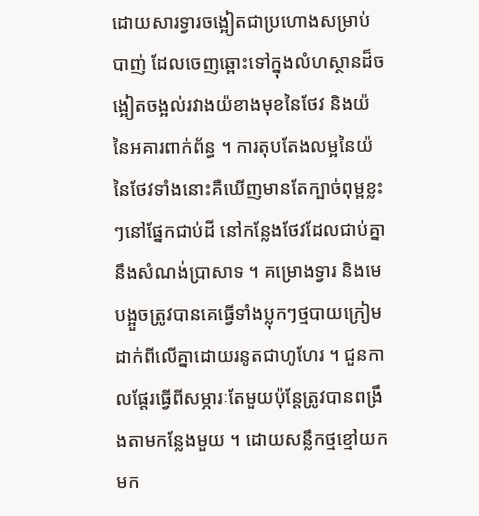ដោយសារទ្វារចង្អៀតជាប្រហោងសម្រាប់បាញ់ ដែលចេញឆ្ពោះទៅក្នុងលំហស្ថានដ៏ចង្អៀតចង្អល់រវាងយ៉ខាងមុខនៃថែវ និងយ៉នៃអគារពាក់ព័ន្ធ ។ ការតុបតែងលម្អនៃយ៉នៃថែវទាំងនោះគឺឃើញមានតែក្បាច់ពុម្ពខ្លះៗនៅផ្នែកជាប់ដី នៅកន្លែងថែវដែលជាប់គ្នានឹងសំណង់ប្រាសាទ ។ គម្រោងទ្វារ និងមេបង្អួចត្រូវបានគេធ្វើទាំងប្លុកៗថ្មបាយក្រៀមដាក់ពីលើគ្នាដោយរនូតជាហូហែរ ។ ជួនកាលផ្តែរធ្វើពីសម្ភារៈតែមួយប៉ុន្តែត្រូវបានពង្រឹងតាមកន្លែងមួយ ។ ដោយសន្លឹកថ្មខ្មៅយកមក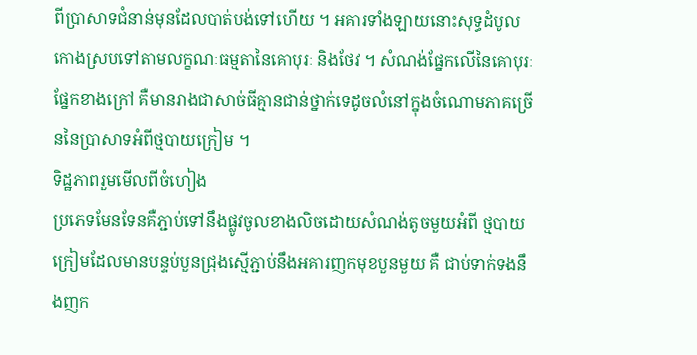ពីប្រាសាទជំនាន់មុនដែលបាត់បង់ទៅហើយ ។ អគារទាំងឡាយនោះសុទ្ធដំបូលកោងស្របទៅតាមលក្ខណៈធម្មតានៃគោបុរៈ និងថែវ ។ សំណង់ផ្នែកលើនៃគោបុរៈផ្នែកខាងក្រៅ គឺមានរាងជាសាច់ធីគ្មានជាន់ថ្នាក់ទេដូចលំនៅក្នុងចំណោមភាគច្រើននៃប្រាសាទអំពីថ្មបាយក្រៀម ។
ទិដ្ឋភាពរួមមើលពីចំហៀង
ប្រភេទមែនទែនគឺភ្ជាប់ទៅនឹងផ្លូវចូលខាងលិចដោយសំណង់តូចមួយអំពី ថ្មបាយក្រៀមដែលមានបន្ទប់បួនជ្រុងស្មើភ្ជាប់នឹងអគារញកមុខបួនមួយ គឺ ជាប់ទាក់ទងនឹងញក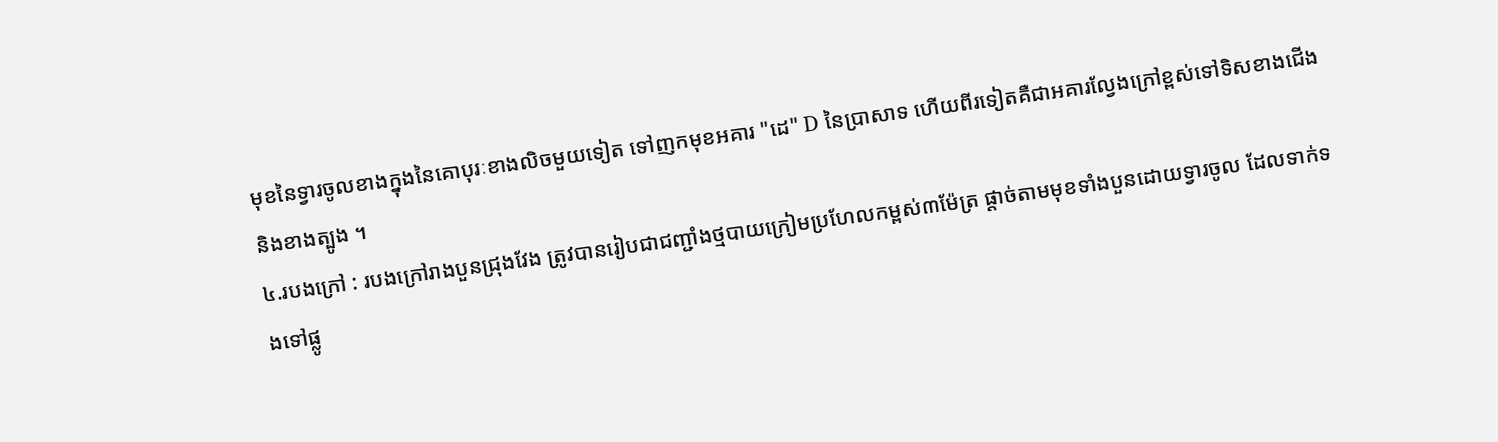មុខនៃទ្វារចូលខាងក្នុងនៃគោបុរៈខាងលិចមួយទៀត ទៅញកមុខអគារ "ដេ" D នៃប្រាសាទ ហើយពីរទៀតគឺជាអគារល្វែងក្រៅខ្ពស់ទៅទិសខាងជើង និងខាងត្បូង ។
៤.របងក្រៅ : របងក្រៅរាងបួនជ្រុងវែង ត្រូវបានរៀបជាជញ្ជាំងថ្មបាយក្រៀមប្រហែលកម្ពស់៣ម៉ែត្រ ផ្តាច់តាមមុខទាំងបួនដោយទ្វារចូល ដែលទាក់ទងទៅផ្លូ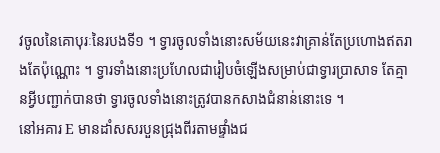វចូលនៃគោបុរៈនៃរបងទី១ ។ ទ្វារចូលទាំងនោះសម័យនេះវាគ្រាន់តែប្រហោងឥតរាងតែប៉ុណ្ណោះ ។ ទ្វារទាំងនោះប្រហែលជារៀបចំឡើងសម្រាប់ជាទ្វារប្រាសាទ តែគ្មានអ្វីបញ្ជាក់បានថា ទ្វារចូលទាំងនោះត្រូវបានកសាងជំនាន់នោះទេ ។
នៅអគារ E មានដាំសសរបួនជ្រុងពីរតាមផ្ទាំងជ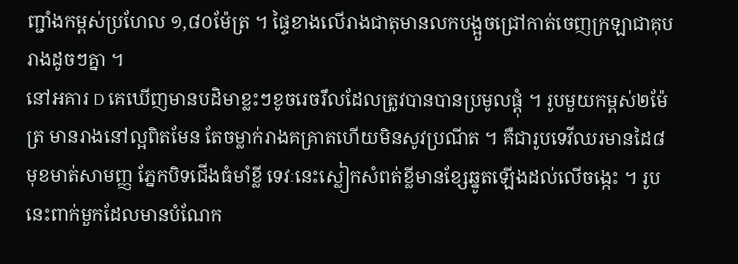ញ្ជាំងកម្ពស់ប្រហែល ១,៨០ម៉ែត្រ ។ ផ្ទៃខាងលើរាងជាតុមានលកបង្អួចជ្រៅកាត់ចេញក្រឡាជាគុបរាងដូចៗគ្នា ។
នៅអគារ D គេឃើញមានបដិមាខ្លះៗខូចរេចរឹលដែលត្រូវបានបានប្រមូលផ្តុំ ។ រូបមួយកម្ពស់២ម៉ែត្រ មានរាងនៅល្អពិតមែន តែចម្លាក់រាងគគ្រាតហើយមិនសូវប្រណីត ។ គឺជារូបទេវីឈរមានដៃ៨ មុខមាត់សាមញ្ញ ភ្នែកបិទជើងធំមាំខ្លី ទេវៈនេះស្លៀកសំពត់ខ្លីមានខ្សែឆ្នូតឡើងដល់លើចង្កេះ ។ រូបនេះពាក់មួកដែលមានបំណែក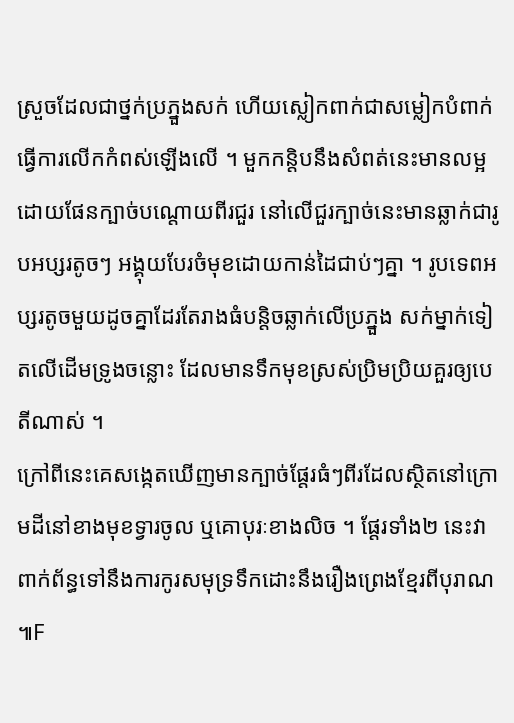ស្រួចដែលជាថ្នក់ប្រភ្នួងសក់ ហើយស្លៀកពាក់ជាសម្លៀកបំពាក់ធ្វើការលើកកំពស់ឡើងលើ ។ មួកកន្តិបនឹងសំពត់នេះមានលម្អដោយផែនក្បាច់បណ្តោយពីរជួរ នៅលើជួរក្បាច់នេះមានឆ្លាក់ជារូបអប្សរតូចៗ អង្គុយបែរចំមុខដោយកាន់ដៃជាប់ៗគ្នា ។ រូបទេពអប្សរតូចមួយដូចគ្នាដែរតែរាងធំបន្តិចឆ្លាក់លើប្រភ្នួង សក់ម្នាក់ទៀតលើដើមទ្រូងចន្លោះ ដែលមានទឹកមុខស្រស់ប្រិមប្រិយគួរឲ្យបេតីណាស់ ។
ក្រៅពីនេះគេសង្កេតឃើញមានក្បាច់ផ្តែរធំៗពីរដែលស្ថិតនៅក្រោមដីនៅខាងមុខទ្វារចូល ឬគោបុរៈខាងលិច ។ ផ្តែរទាំង២ នេះវាពាក់ព័ន្ធទៅនឹងការកូរសមុទ្រទឹកដោះនឹងរឿងព្រេងខ្មែរពីបុរាណ ៕F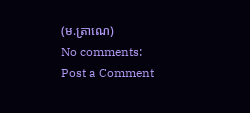(ម.ត្រាណេ)
No comments:
Post a Comment